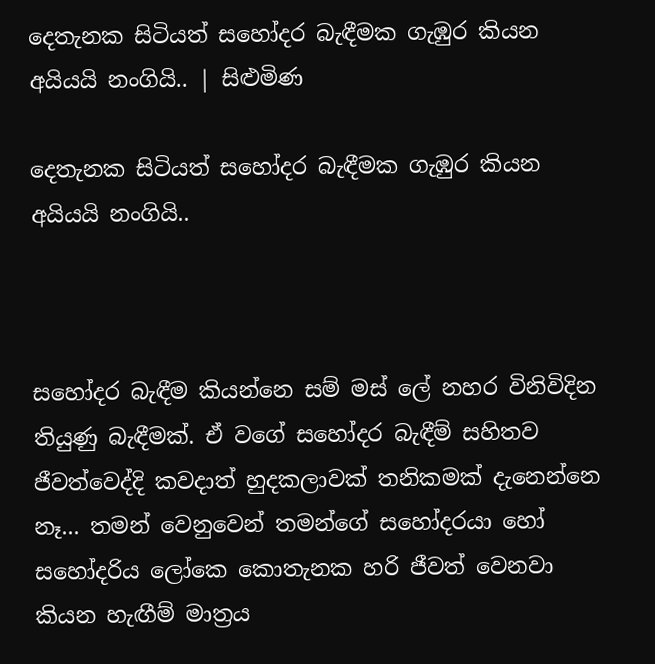දෙතැනක සිටියත් සහෝදර බැඳීමක ගැඹුර කියන අයියයි නංගියි.. | සිළුමිණ

දෙතැනක සිටියත් සහෝදර බැඳීමක ගැඹුර කියන අයියයි නංගියි..



සහෝදර බැඳීම කියන්නෙ සම් මස් ලේ නහර විනිවිදින තියුණු බැඳීමක්. ඒ වගේ සහෝදර බැඳීම් සහිතව ජීවත්වෙද්දි කවදාත් හුදකලාවක් තනිකමක් දැනෙන්නෙ නෑ... තමන් වෙනුවෙන් තමන්ගේ සහෝදරයා හෝ සහෝදරිය ලෝකෙ කොතැනක හරි ජීවත් වෙනවා කියන හැඟීම් මාත්‍රය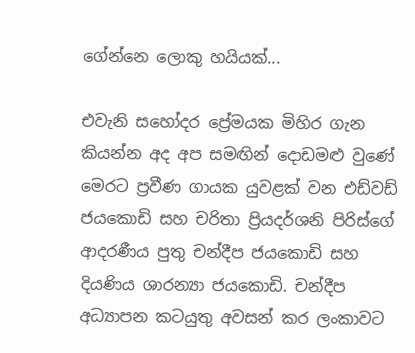ගේන්නෙ ලොකු හයියක්...

එවැනි සහෝදර ප්‍රේමයක මිහිර ගැන කියන්න අද අප සමඟින් දොඩමළු වුණේ මෙරට ප්‍රවීණ ගායක යුවළක් වන එඩ්වඩ් ජයකොඩි සහ චරිතා ප්‍රියදර්ශනි පිරිස්ගේ ආදරණීය පුතු චන්දීප ජයකොඩි සහ දියණිය ශාරන්‍යා ජයකොඩි. චන්දීප අධ්‍යාපන කටයුතු අවසන් කර ලංකාවට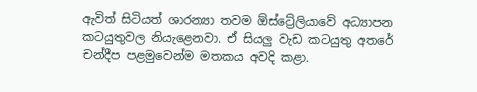ඇවිත් සිටියත් ශාරන්‍යා තවම ඕස්ට්‍රේලියාවේ අධ්‍යාපන කටයුතුවල නියැළෙනවා. ඒ සියලු වැඩ කටයුතු අතරේ චන්දීප පළමුවෙන්ම මතකය අවදි කළා.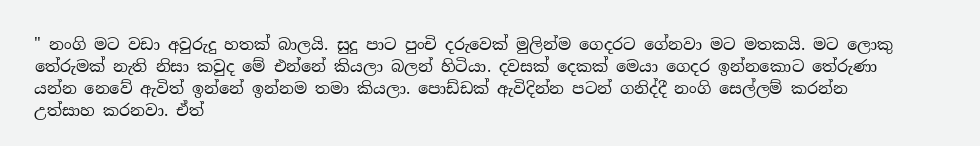" නංගි මට වඩා අවුරුදු හතක් බාලයි. සුදු පාට පුංචි දරුවෙක් මුලින්ම ගෙදරට ගේනවා මට මතකයි. මට ලොකු තේරුමක් නැති නිසා කවුද මේ එන්නේ කියලා බලන් හිටියා. දවසක් දෙකක් මෙයා ගෙදර ඉන්නකොට තේරුණා යන්න නෙවේ ඇවිත් ඉන්නේ ඉන්නම තමා කියලා. පොඩ්ඩක් ඇවිදින්න පටන් ගනිද්දී නංගි සෙල්ලම් කරන්න උත්සාහ කරනවා. ඒත්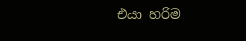එයා හරිම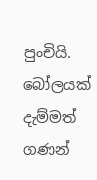පුංචියි. බෝලයක් දැම්මත් ගණන්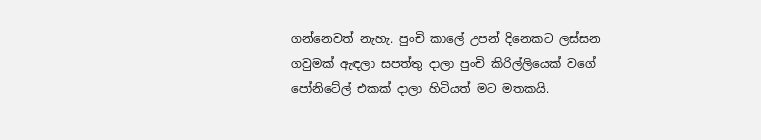ගන්නෙවත් නැහැ. පුංචි කාලේ උපන් දිනෙකට ලස්සන ගවුමක් ඇඳලා සපත්තු දාලා පුංචි කිරිල්ලියෙක් වගේ පෝනිටේල් එකක් දාලා හිටියත් මට මතකයි.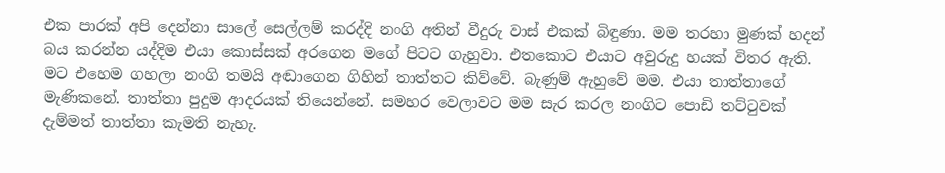එක පාරක් අපි දෙන්නා සාලේ සෙල්ලම් කරද්දි නංගි අතින් වීදුරු වාස් එකක් බිඳුණා. මම තරහා මුණක් හදන් බය කරන්න යද්දිම එයා කොස්සක් අරගෙන මගේ පිටට ගැහුවා. එතකොට එයාට අවුරුදු හයක් විතර ඇති. මට එහෙම ගහලා නංගි තමයි අඬාගෙන ගිහින් තාත්තට කිව්වේ. බැණුම් ඇහුවේ මම. එයා තාත්තාගේ මැණිකනේ. තාත්තා පුදුම ආදරයක් තියෙන්නේ. සමහර වෙලාවට මම සැර කරල නංගිට පොඩි තට්ටුවක් දැම්මත් තාත්තා කැමති නැහැ.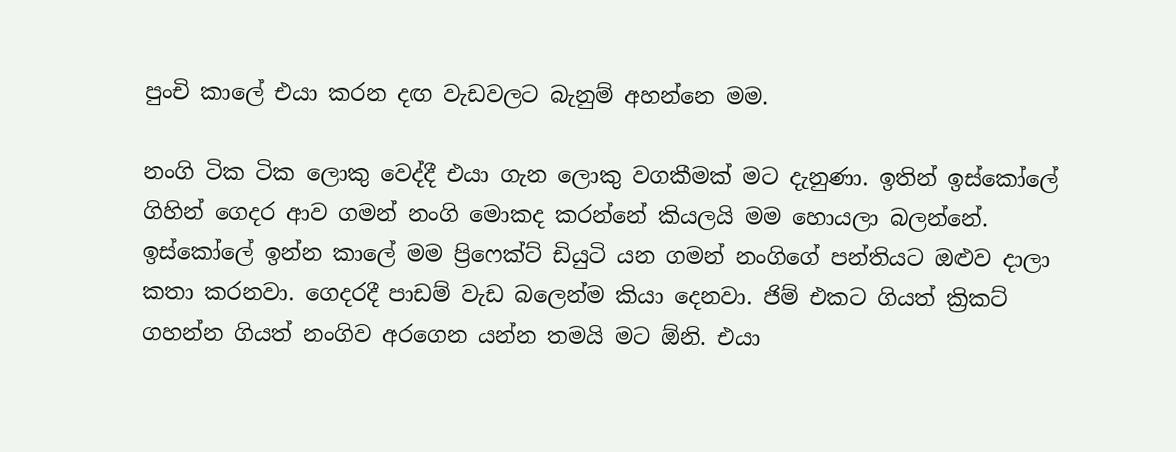පුංචි කාලේ එයා කරන දඟ වැඩවලට බැනුම් අහන්නෙ මම.

නංගි ටික ටික ලොකු වෙද්දී එයා ගැන ලොකු වගකීමක් මට දැනුණා. ඉතින් ඉස්කෝලේ ගිහින් ගෙදර ආව ගමන් නංගි මොකද කරන්නේ කියලයි මම හොයලා බලන්නේ. ඉස්කෝලේ ඉන්න කාලේ මම ප්‍රිෆෙක්ට් ඩියුටි යන ගමන් නංගිගේ පන්තියට ඔළුව දාලා කතා කරනවා. ගෙදරදී පාඩම් වැඩ බලෙන්ම කියා දෙනවා. ජිම් එකට ගියත් ක්‍රිකට් ගහන්න ගියත් නංගිව අරගෙන යන්න තමයි මට ඕනි. එයා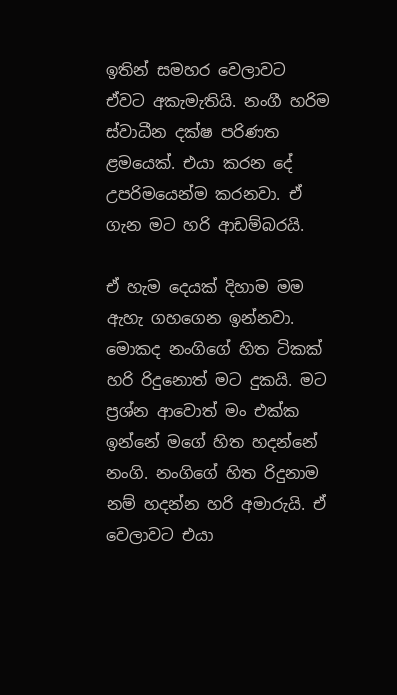ඉතින් සමහර වෙලාවට ඒවට අකැමැතියි. නංගී හරිම ස්වාධීන දක්ෂ පරිණත ළමයෙක්. එයා කරන දේ උපරිමයෙන්ම කරනවා. ඒ ගැන මට හරි ආඩම්බරයි.

ඒ හැම දෙයක් දිහාම මම ඇහැ ගහගෙන ඉන්නවා. මොකද නංගිගේ හිත ටිකක් හරි රිදුනොත් මට දුකයි. මට ප්‍රශ්න ආවොත් මං එක්ක ඉන්නේ මගේ හිත හදන්නේ නංගි. නංගිගේ හිත රිදුනාම නම් හදන්න හරි අමාරුයි. ඒ වෙලාවට එයා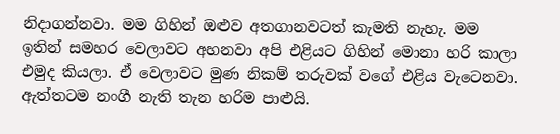නිදාගන්නවා. මම ගිහින් ඔළුව අතගානවටත් කැමති නැහැ. මම ඉතින් සමහර වෙලාවට අහනවා අපි එළියට ගිහින් මොනා හරි කාලා එමුද කියලා. ඒ වෙලාවට මුණ නිකම් තරුවක් වගේ එළිය වැටෙනවා. ඇත්තටම නංගී නැති තැන හරිම පාළුයි.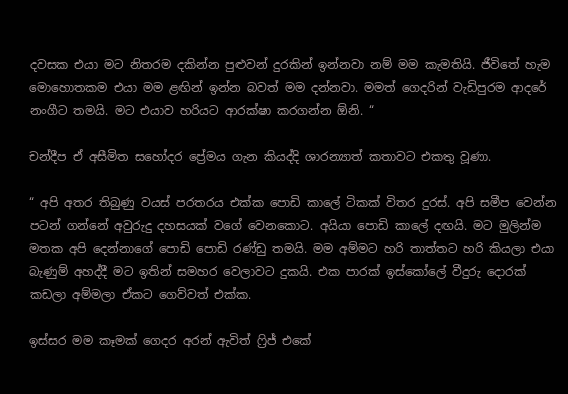දවසක එයා මට නිතරම දකින්න පුළුවන් දුරකින් ඉන්නවා නම් මම කැමතියි. ජීවිතේ හැම මොහොතකම එයා මම ළඟින් ඉන්න බවත් මම දන්නවා. මමත් ගෙදරින් වැඩිපුරම ආදරේ නංගීට තමයි. මට එයාව හරියට ආරක්ෂා කරගන්න ඕනි. “

චන්දීප ඒ අසීමිත සහෝදර ප්‍රේමය ගැන කියද්දි ශාරන්‍යාත් කතාවට එකතු වූණා.

“ අපි අතර තිබුණු වයස් පරතරය එක්ක පොඩි කාලේ ටිකක් විතර දුරස්. අපි සමීප වෙන්න පටන් ගන්නේ අවුරුදු දහසයක් වගේ වෙනකොට. අයියා පොඩි කාලේ දඟයි. මට මුලින්ම මතක අපි දෙන්නාගේ පොඩි පොඩි රණ්ඩු තමයි. මම අම්මට හරි තාත්තට හරි කියලා එයා බැණුම් අහද්දී මට ඉතින් සමහර වෙලාවට දුකයි. එක පාරක් ඉස්කෝලේ වීදුරු දොරක් කඩලා අම්මලා ඒකට ගෙව්වත් එක්ක.

ඉස්සර මම කෑමක් ගෙදර අරන් ඇවිත් ෆ්‍රිජ් එකේ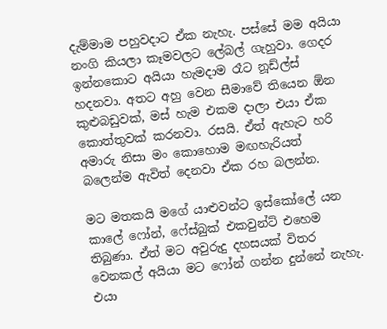දැම්මාම පහුවදාට ඒක නැහැ. පස්සේ මම අයියා නංගි කියලා කෑමවලට ලේබල් ගැහුවා. ගෙදර ඉන්නකොට අයියා හැමදාම රෑට නූඩ්ල්ස් හදනවා. අතට අහු වෙන සීමාවේ තියෙන ඕන කුළුබඩුවක්, මස් හැම එකම දාලා එයා ඒක කොත්තුවක් කරනවා. රසයි. ඒත් ඇහැට හරි අමාරු නිසා මං කොහොම මඟහැරියත් බලෙන්ම ඇවිත් දෙනවා ඒක රහ බලන්න.

මට මතකයි මගේ යාළුවන්ට ඉස්කෝලේ යන කාලේ ෆෝන්, ෆේස්බුක් එකවුන්ට් එහෙම තිබුණා. ඒත් මට අවුරුදු දහසයක් විතර වෙනකල් අයියා මට ෆෝන් ගන්න දුන්නේ නැහැ. එයා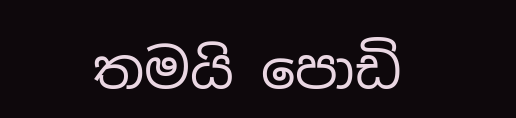තමයි පොඩි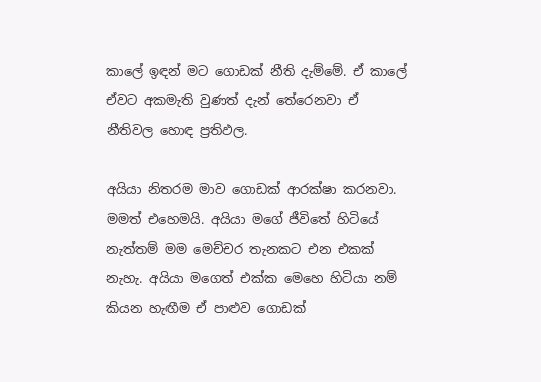කාලේ ඉඳන් මට ගොඩක් නීති දැම්මේ. ඒ කාලේ ඒවට අකමැති වුණත් දැන් තේරෙනවා ඒ නීතිවල හොඳ ප්‍රතිඵල.

අයියා නිතරම මාව ගොඩක් ආරක්ෂා කරනවා. මමත් එහෙමයි. අයියා මගේ ජීවිතේ හිටියේ නැත්තම් මම මෙච්චර තැනකට එන එකක් නැහැ. අයියා මගෙත් එක්ක මෙහෙ හිටියා නම් කියන හැඟීම ඒ පාළුව ගොඩක්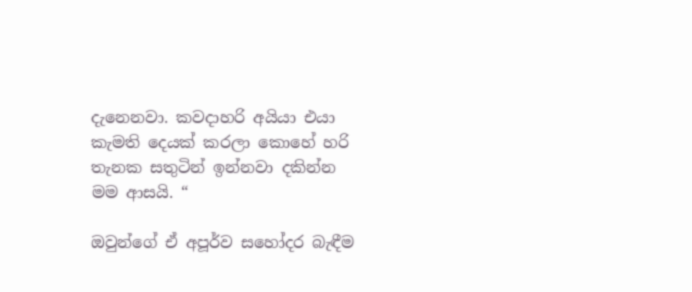දැනෙනවා. කවදාහරි අයියා එයා කැමති දෙයක් කරලා කොහේ හරි තැනක සතුටින් ඉන්නවා දකින්න මම ආසයි. “

ඔවුන්ගේ ඒ අපූර්ව සහෝදර බැඳීම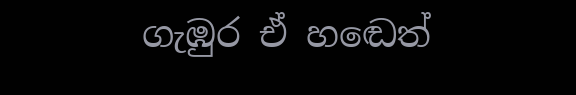ගැඹුර ඒ හඬෙත්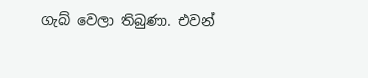ගැබ් වෙලා තිබුණා. එවන්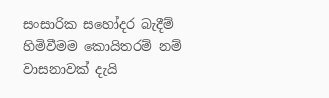සංසාරික සහෝදර බැදීම් හිමිවීමම කොයිතරම් නම් වාසනාවක් දැයි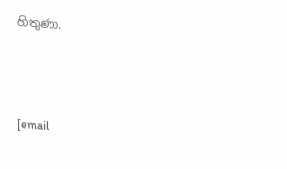හිතුණා.



[email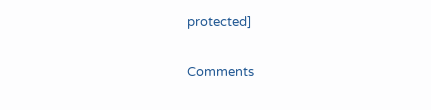protected]

Comments